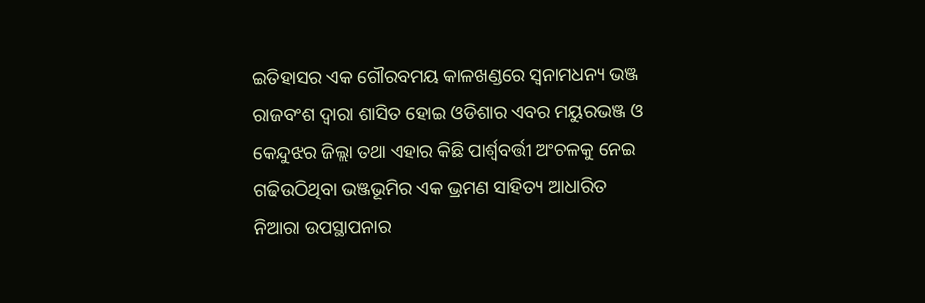ଇତିହାସର ଏକ ଗୌରବମୟ କାଳଖଣ୍ଡରେ ସ୍ବନାମଧନ୍ୟ ଭଞ୍ଜ ରାଜବଂଶ ଦ୍ବାରା ଶାସିତ ହୋଇ ଓଡିଶାର ଏବର ମୟୁରଭଞ୍ଜ ଓ କେନ୍ଦୁଝର ଜିଲ୍ଲା ତଥା ଏହାର କିଛି ପାର୍ଶ୍ବବର୍ତ୍ତୀ ଅଂଚଳକୁ ନେଇ ଗଢିଉଠିଥିବା ଭଞ୍ଜଭୂମିର ଏକ ଭ୍ରମଣ ସାହିତ୍ୟ ଆଧାରିତ ନିଆରା ଉପସ୍ଥାପନାର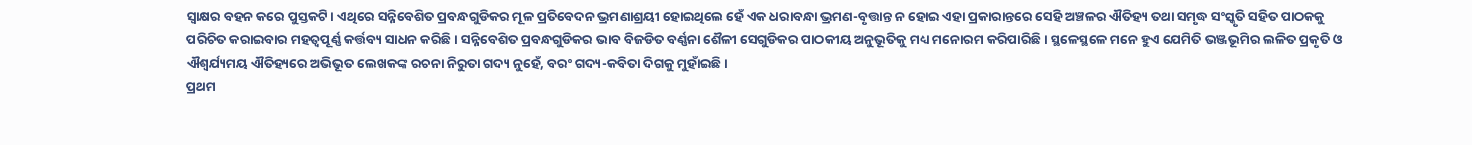ସ୍ବାକ୍ଷର ବହନ କରେ ପୁସ୍ତକଟି। ଏଥିରେ ସନ୍ନିବେଶିତ ପ୍ରବନ୍ଧଗୁଡିକର ମୂଳ ପ୍ରତିବେଦନ ଭ୍ରମଣାଶ୍ରୟୀ ହୋଇଥିଲେ ହେଁ ଏକ ଧରାବନ୍ଧା ଭ୍ରମଣ-ବୃତ୍ତାନ୍ତ ନ ହୋଇ ଏହା ପ୍ରକାରାନ୍ତରେ ସେହି ଅଞ୍ଚଳର ଐତିହ୍ୟ ତଥା ସମୃଦ୍ଧ ସଂସ୍କୃତି ସହିତ ପାଠକକୁ ପରିଚିତ କରାଇବାର ମହତ୍ବପୂର୍ଣ୍ଣ କର୍ତ୍ତବ୍ୟ ସାଧନ କରିଛି। ସନ୍ନିବେଶିତ ପ୍ରବନ୍ଧଗୁଡିକର ଭାବ ବିଜଡିତ ବର୍ଣ୍ଣନା ଶୈଳୀ ସେଗୁଡିକର ପାଠକୀୟ ଅନୁଭୂତିକୁ ମଧ୍ୟ ମନୋରମ କରିପାରିଛି। ସ୍ଥଳେସ୍ଥଳେ ମନେ ହୁଏ ଯେମିତି ଭଞ୍ଜଭୂମିର ଲଳିତ ପ୍ରକୃତି ଓ ଐଶ୍ବର୍ଯ୍ୟମୟ ଐତିହ୍ୟରେ ଅଭିଭୂତ ଲେଖକଙ୍କ ରଚନା ନିରୁତା ଗଦ୍ୟ ନୁହେଁ, ବରଂ ଗଦ୍ୟ-କବିତା ଦିଗକୁ ମୁହାଁଇଛି।
ପ୍ରଥମ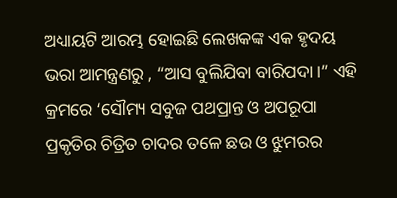ଅଧ୍ୟାୟଟି ଆରମ୍ଭ ହୋଇଛି ଲେଖକଙ୍କ ଏକ ହୃଦୟ ଭରା ଆମନ୍ତ୍ରଣରୁ , “ଆସ ବୁଲିଯିବା ବାରିପଦା।” ଏହି କ୍ରମରେ ‘ସୌମ୍ୟ ସବୁଜ ପଥପ୍ରାନ୍ତ ଓ ଅପରୂପା ପ୍ରକୃତିର ଚିତ୍ରିତ ଚାଦର ତଳେ ଛଉ ଓ ଝୁମରର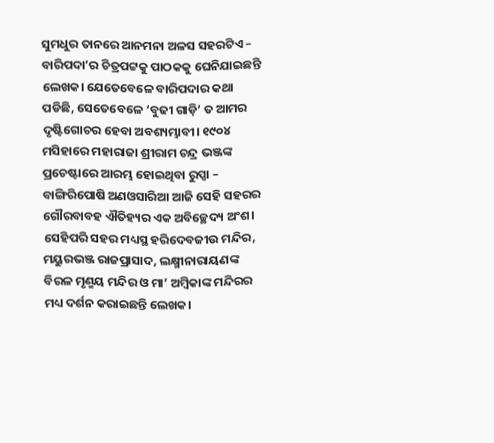ସୁମଧୁର ତାନରେ ଆନମନା ଅଳସ ସହରଟିଏ – ବାରିପଦା’ର ଚିତ୍ରପଟ୍ଟକୁ ପାଠକକୁ ଘେନିଯାଇଛନ୍ତି ଲେଖକ। ଯେତେବେଳେ ବାରିପଦାର କଥା ପଡିଛି, ସେତେବେଳେ ‘ବୁଢୀ ଗାଡ଼ି’ ତ ଆମର ଦୃଷ୍ଟିଗୋଚର ହେବା ଅବଶ୍ୟମ୍ଭାବୀ। ୧୯୦୪ ମସିହାରେ ମହାରାଜା ଶ୍ରୀରାମ ଚନ୍ଦ୍ର ଭଞ୍ଜଙ୍କ ପ୍ରଚେଷ୍ଟାରେ ଆରମ୍ଭ ହୋଇଥିବା ରୁପ୍ସା – ବାଙ୍ଗିରିପୋଷି ଅଣଓସାରିଆ ଆଜି ସେହି ସହରର ଗୌରବାବହ ଐତିହ୍ୟର ଏକ ଅବିଚ୍ଛେଦ୍ୟ ଅଂଶ। ସେହିପରି ସହର ମଧ୍ୟସ୍ଥ ହରିଦେବଜୀଉ ମନ୍ଦିର, ମୟୁରଭଞ୍ଜ ରାଜପ୍ରାସାଦ, ଲକ୍ଷ୍ମୀନାରାୟଣଙ୍କ ବିରଳ ମୃଣ୍ମୟ ମନ୍ଦିର ଓ ମା’ ଅମ୍ବିକାଙ୍କ ମନ୍ଦିରର ମଧ୍ୟ ଦର୍ଶନ କରାଇଛନ୍ତି ଲେଖକ।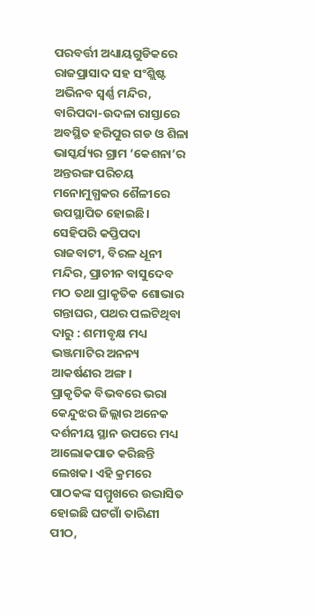ପରବର୍ତ୍ତୀ ଅଧ୍ୟାୟଗୁଡିକରେ ରାଜପ୍ରାସାଦ ସହ ସଂଶ୍ଲିଷ୍ଟ ଅଭିନବ ସ୍ବର୍ଣ୍ଣ ମନ୍ଦିର, ବାରିପଦା-ଉଦଳା ରାସ୍ତାରେ ଅବସ୍ଥିତ ହରିପୁର ଗଡ ଓ ଶିଳା ଭାସ୍କର୍ଯ୍ୟର ଗ୍ରାମ ‘କେଶନା’ର ଅନ୍ତରଙ୍ଗ ପରିଚୟ ମନୋମୁଗ୍ଧକର ଶୈଳୀରେ ଉପସ୍ଥାପିତ ହୋଇଛି।
ସେହିପରି କପ୍ତିପଦା ରାଜବାଟୀ, ବିରଳ ଧୂନୀ ମନ୍ଦିର, ପ୍ରାଚୀନ ବାସୁଦେବ ମଠ ତଥା ପ୍ରାକୃତିକ ଶୋଭାର ଗନ୍ତାଘର, ପଥର ପଲଟିଥିବା ଦାରୁ : ଶମୀବୃକ୍ଷ ମଧ୍ୟ ଭଞ୍ଜମାଟିର ଅନନ୍ୟ ଆକର୍ଷଣର ଅଙ୍ଗ।
ପ୍ରାକୃତିକ ବିଭବରେ ଭରା କେନ୍ଦୁଝର ଜିଲ୍ଲାର ଅନେକ ଦର୍ଶନୀୟ ସ୍ଥାନ ଉପରେ ମଧ୍ୟ ଆଲୋକପାତ କରିଛନ୍ତି ଲେଖକ। ଏହି କ୍ରମରେ ପାଠକଙ୍କ ସମ୍ମୁଖରେ ଉଦ୍ଭାସିତ ହୋଇଛି ଘଟଗାଁ ତାରିଣୀ ପୀଠ,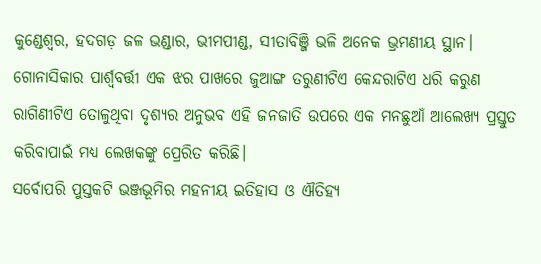କୁଣ୍ଡେଶ୍ବର, ହଦଗଡ଼ ଜଳ ଭଣ୍ଡାର, ଭୀମପୀଣ୍ଡ, ସୀତାବିଞ୍ଜି ଭଳି ଅନେକ ଭ୍ରମଣୀୟ ସ୍ଥାନ। ଗୋନାସିକାର ପାର୍ଶ୍ବବର୍ତ୍ତୀ ଏକ ଝର ପାଖରେ ଜୁଆଙ୍ଗ ତରୁଣୀଟିଏ କେନ୍ଦରାଟିଏ ଧରି କରୁଣ ରାଗିଣୀଟିଏ ତୋଳୁଥିବା ଦୃଶ୍ୟର ଅନୁଭବ ଏହି ଜନଜାତି ଉପରେ ଏକ ମନଛୁଆଁ ଆଲେଖ୍ୟ ପ୍ରସ୍ତୁତ କରିବାପାଇଁ ମଧ୍ୟ ଲେଖକଙ୍କୁ ପ୍ରେରିତ କରିଛି।
ସର୍ବୋପରି ପୁସ୍ତକଟି ଭଞ୍ଜଭୂମିର ମହନୀୟ ଇତିହାସ ଓ ଐତିହ୍ୟ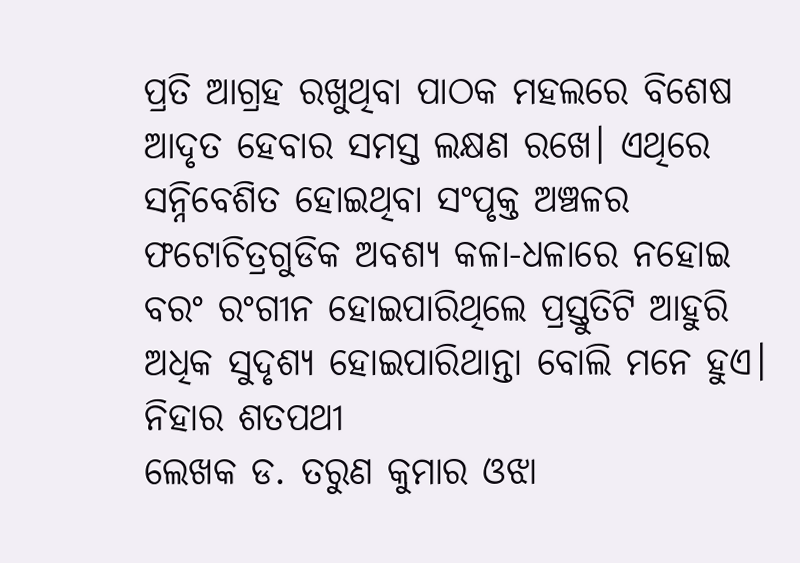ପ୍ରତି ଆଗ୍ରହ ରଖୁଥିବା ପାଠକ ମହଲରେ ବିଶେଷ ଆଦୃତ ହେବାର ସମସ୍ତ ଲକ୍ଷଣ ରଖେ। ଏଥିରେ ସନ୍ନିବେଶିତ ହୋଇଥିବା ସଂପୃକ୍ତ ଅଞ୍ଚଳର ଫଟୋଚିତ୍ରଗୁଡିକ ଅବଶ୍ୟ କଳା-ଧଳାରେ ନହୋଇ ବରଂ ରଂଗୀନ ହୋଇପାରିଥିଲେ ପ୍ରସ୍ତୁତିଟି ଆହୁରି ଅଧିକ ସୁଦୃଶ୍ୟ ହୋଇପାରିଥାନ୍ତା ବୋଲି ମନେ ହୁଏ।
ନିହାର ଶତପଥୀ
ଲେଖକ ଡ. ତରୁଣ କୁମାର ଓଝା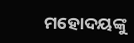ମହୋଦୟଙ୍କୁ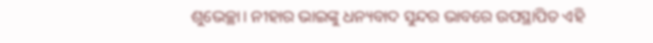ଶୁଭେଚ୍ଛା। ନୀହାର ଭାଇଙ୍କୁ ଧନ୍ୟବାଦ ସୁନ୍ଦର ଭାବରେ ଉପସ୍ଥାପିତ ଏହି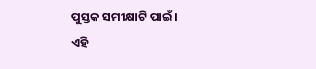ପୁସ୍ତକ ସମୀକ୍ଷାଟି ପାଇଁ।
ଏହି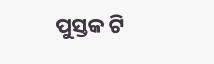ପୁସ୍ତକ ଟି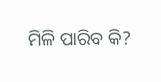ମିଳି ପାରିବ କି?